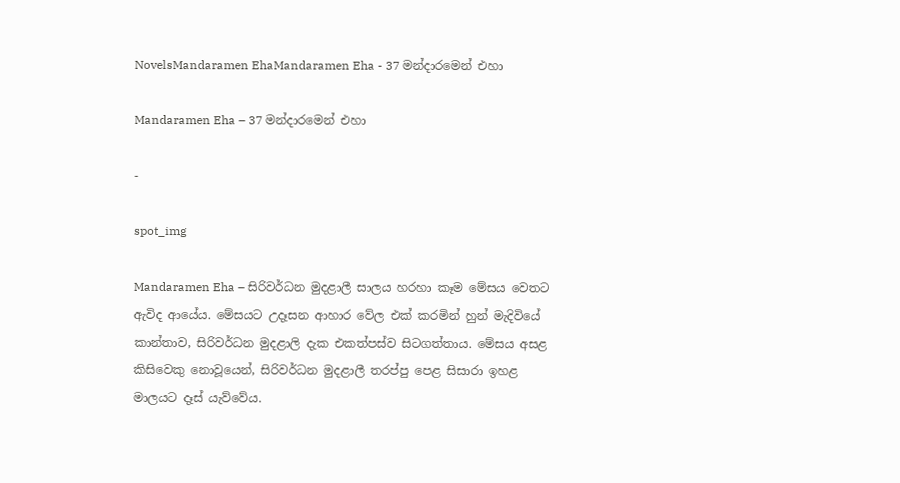NovelsMandaramen EhaMandaramen Eha - 37 මන්දාරමෙන් එහා

Mandaramen Eha – 37 මන්දාරමෙන් එහා

-

spot_img

Mandaramen Eha – සිරිවර්ධන මුදළාලී සාලය හරහා කෑම මේසය වෙතට ඇවිද ආයේය. මේසයට උදෑසන ආහාර වේල එක් කරමින් හුන් මැදිවියේ කාන්තාව, සිරිවර්ධන මුදළාලි දැක එකත්පස්ව සිටගත්තාය. මේසය අසළ කිසිවෙකු නොවූයෙන්, සිරිවර්ධන මුදළාලී තරප්පු පෙළ සිසාරා ඉහළ මාලයට දෑස් යැව්වේය.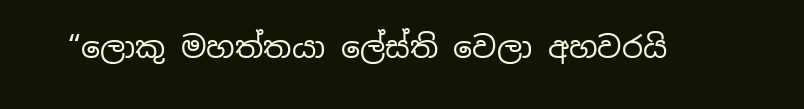“ලොකු මහත්තයා ලේස්ති වෙලා අහවරයි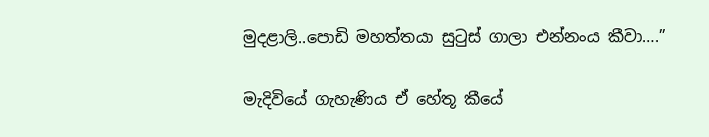මුදළාලි..පොඩි මහත්තයා සුටුස් ගාලා එන්නංය කීවා….”

මැදිවියේ ගැහැණිය ඒ හේතූ කීයේ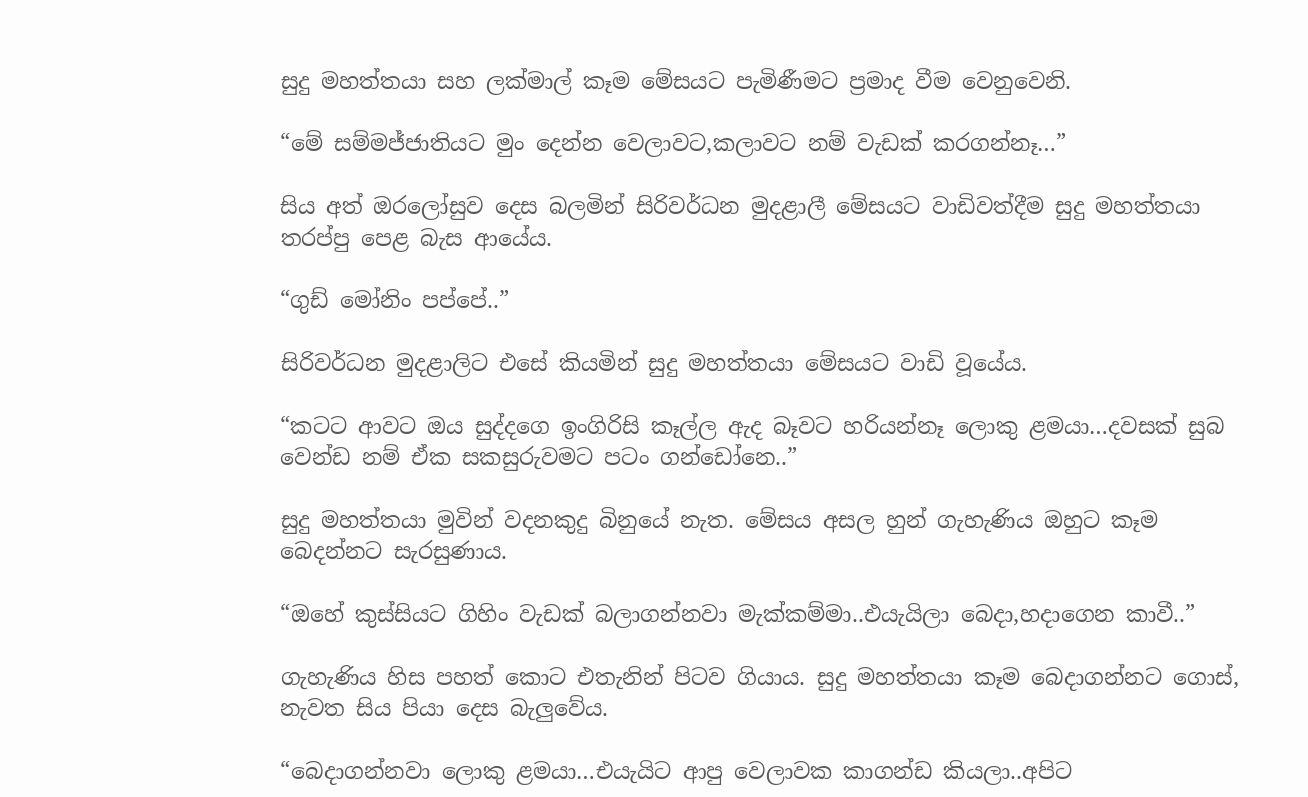සුදු මහත්තයා සහ ලක්මාල් කෑම මේසයට පැමිණීමට ප්‍රමාද වීම වෙනුවෙනි.

“මේ සම්මජ්ජාතියට මුං දෙන්න වෙලාවට,කලාවට නම් වැඩක් කරගන්නෑ…”

සිය අත් ඔරලෝසුව දෙස බලමින් සිරිවර්ධන මුදළාලී මේසයට වාඩිවත්දීම සුදු මහත්තයා තරප්පු පෙළ බැස ආයේය.

“ගුඩ් මෝනිං පප්පේ..”

සිරිවර්ධන මුදළාලිට එසේ කියමින් සුදු මහත්තයා මේසයට වාඩි වූයේය.

“කටට ආවට ඔය සුද්දගෙ ඉංගිරිසි කෑල්ල ඇද බෑවට හරියන්නෑ ලොකු ළමයා…දවසක් සුබ වෙන්ඩ නම් ඒක සකසුරුවමට පටං ගන්ඩෝනෙ..”

සුදු මහත්තයා මුවින් වදනකුදු බිනුයේ නැත. මේසය අසල හුන් ගැහැණිය ඔහුට කෑම බෙදන්නට සැරසුණාය.

“ඔහේ කුස්සියට ගිහිං වැඩක් බලාගන්නවා මැක්කම්මා..එයැයිලා බෙදා,හදාගෙන කාවී..”

ගැහැණිය හිස පහත් කොට එතැනින් පිටව ගියාය. සුදු මහත්තයා කෑම බෙදාගන්නට ගොස්, නැවත සිය පියා දෙස බැලුවේය.

“බෙදාගන්නවා ලොකු ළමයා…එයැයිට ආපු වෙලාවක කාගන්ඩ කියලා..අපිට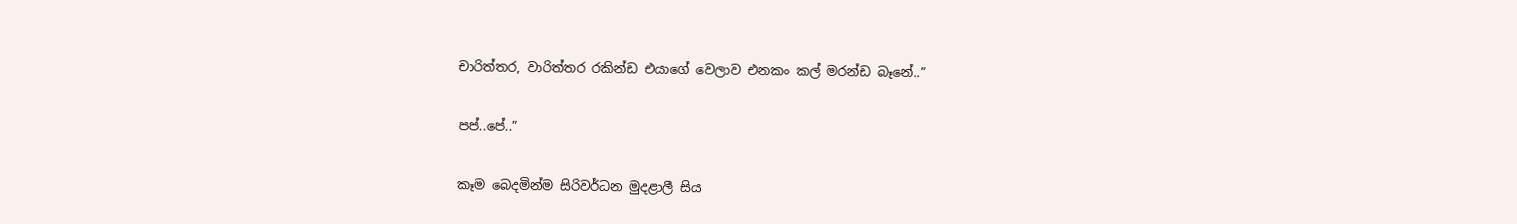චාරිත්‍තර, වාරිත්තර රකින්ඩ එයාගේ වෙලාව එනකං කල් මරන්ඩ බෑනේ..”

පප්..පේ..”

කෑම බෙදමින්ම සිරිවර්ධන මුදළාලී සිය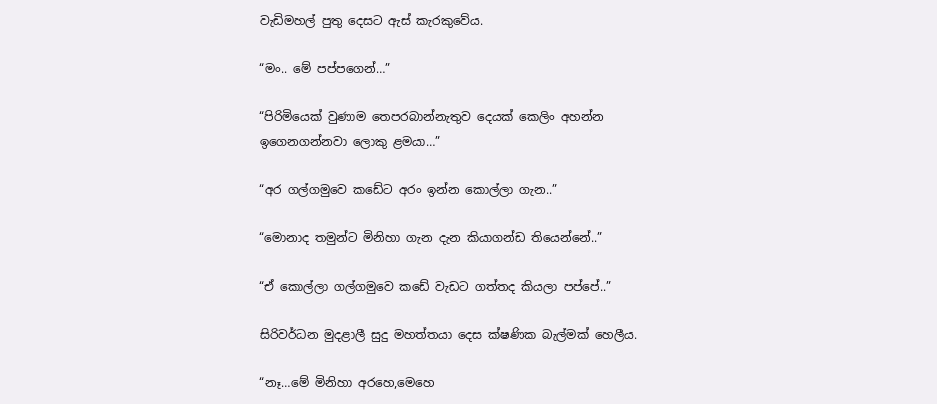වැඩිමහල් පුතු දෙසට ඇස් කැරකුවේය.

“මං.. මේ පප්පගෙන්…”

“පිරිමියෙක් වුණාම තෙපරබාන්නැතුව දෙයක් කෙලිං අහන්න ඉගෙනගන්නවා ලොකු ළමයා…”

“අර ගල්ගමුවෙ කඩේට අරං ඉන්න කොල්ලා ගැන..”

“මොනාද තමුන්ට මිනිහා ගැන දැන කියාගන්ඩ තියෙන්නේ..”

“ඒ කොල්ලා ගල්ගමුවෙ කඩේ වැඩට ගත්තද කියලා පප්පේ..”

සිරිවර්ධන මුදළාලී සුදු මහත්තයා දෙස ක්ෂණික බැල්මක් හෙලීය.

“නෑ…මේ මිනිහා අරහෙ,මෙහෙ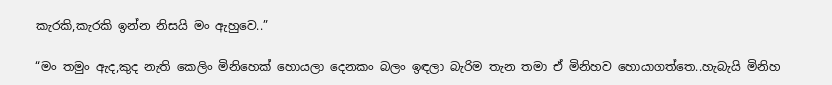කැරකි,කැරකි ඉන්න නිසයි මං ඇහුවෙ..”

“මං තමුං ඇද,කුද නැති කෙලිං මිනිහෙක් හොයලා දෙනකං බලං ඉඳලා බැරිම තැන තමා ඒ මිනිහව හොයාගත්තෙ..හැබැයි මිනිහ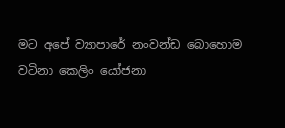මට අපේ ව්‍යාපාරේ නංවන්ඩ බොහොම වටිනා කෙලිං යෝජනා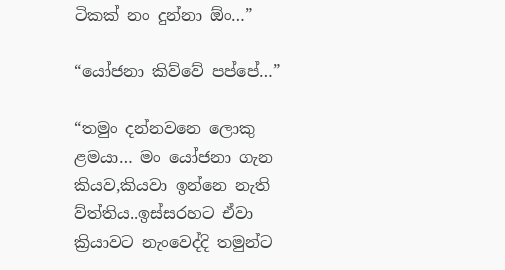ටිකක් නං දුන්නා ඕං…”

“යෝජනා කිව්වේ පප්පේ…”

“තමුං දන්නවනෙ ලොකු ළමයා… මං යෝජනා ගැන කියව,කියවා ඉන්නෙ නැති ව්ත්තිය..ඉස්සරහට ඒවා ක්‍රියාවට නැංවෙද්දි තමුන්ට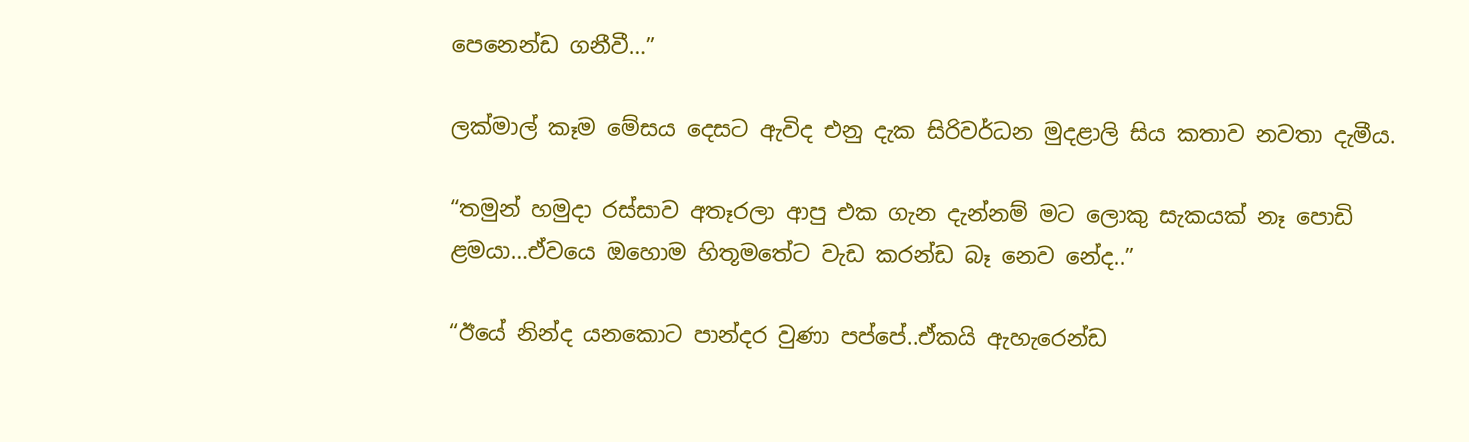පෙනෙන්ඩ ගනීවී…”

ලක්මාල් කෑම මේසය දෙසට ඇවිද එනු දැක සිරිවර්ධන මුදළාලි සිය කතාව නවතා දැමීය.

“තමුන් හමුදා රස්සාව අතෑරලා ආපු එක ගැන දැන්නම් මට ලොකු සැකයක් නෑ පොඩි ළමයා…ඒවයෙ ඔහොම හිතූමතේට වැඩ කරන්ඩ බෑ නෙව නේද..”

“ඊයේ නින්ද යනකොට පාන්දර වුණා පප්පේ..ඒකයි ඇහැරෙන්ඩ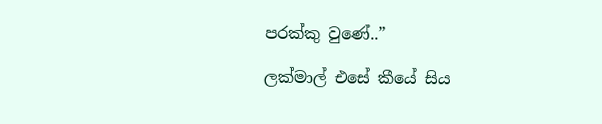පරක්කු වුණේ..”

ලක්මාල් එසේ කීයේ සිය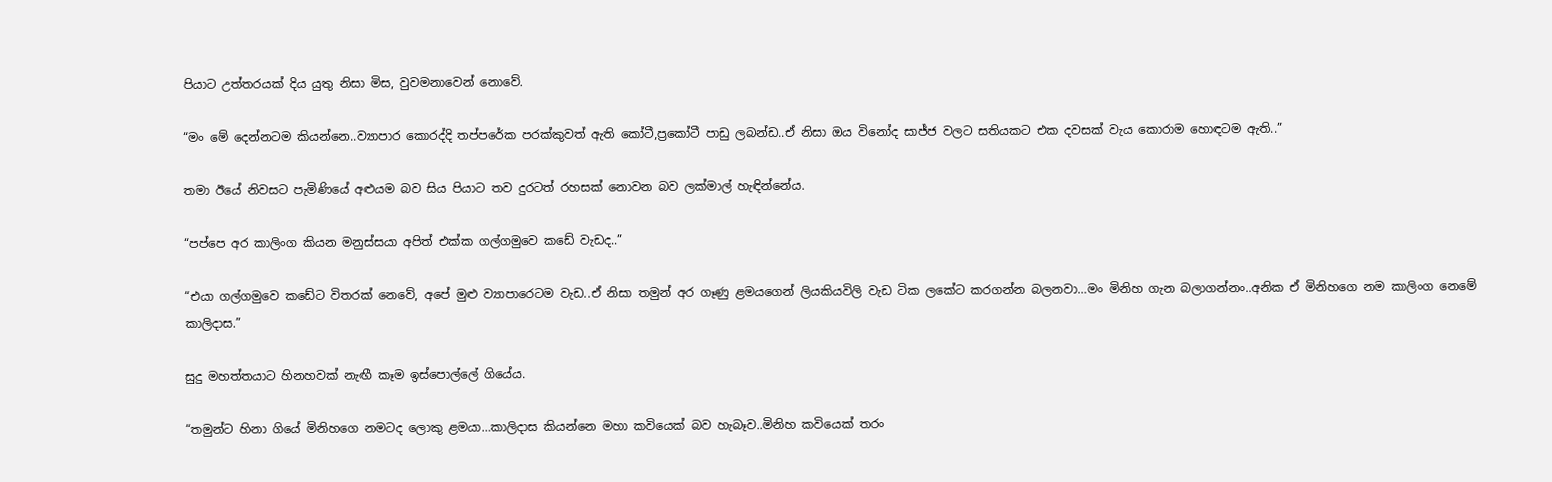පියාට උත්තරයක් දිය යුතු නිසා මිස, වුවමනාවෙන් නොවේ.

“මං මේ දෙන්නටම කියන්නෙ..ව්‍යාපාර කොරද්දි තප්පරේක පරක්කුවත් ඇති කෝටී,ප්‍රකෝටී පාඩු ලබන්ඩ..ඒ නිසා ඔය විනෝද සාජ්ජ වලට සතියකට එක දවසක් වැය කොරාම හොඳටම ඇති..”

තමා ඊයේ නිවසට පැමිණියේ අළුයම බව සිය පියාට තව දුරටත් රහසක් නොවන බව ලක්මාල් හැඳින්නේය.

“පප්පෙ අර කාලිංග කියන මනුස්සයා අපිත් එක්ක ගල්ගමුවෙ කඩේ වැඩද..”

“එයා ගල්ගමුවෙ කඩේට විතරක් නෙවේ, අපේ මුළු ව්‍යාපාරෙටම වැඩ..ඒ නිසා තමුන් අර ගෑණු ළමයගෙන් ලියකියවිලි වැඩ ටික ලකේට කරගන්න බලනවා…මං මිනිහ ගැන බලාගන්නං..අනික ඒ මිනිහගෙ නම කාලිංග නෙමේ කාලිදාස.”

සුදු මහත්තයාට හිනහවක් නැඟී කෑම ඉස්පොල්ලේ ගියේය.

“තමුන්ට හිනා ගියේ මිනිහගෙ නමටද ලොකු ළමයා…කාලිදාස කියන්නෙ මහා කවියෙක් බව හැබෑව..මිනිහ කවියෙක් තරං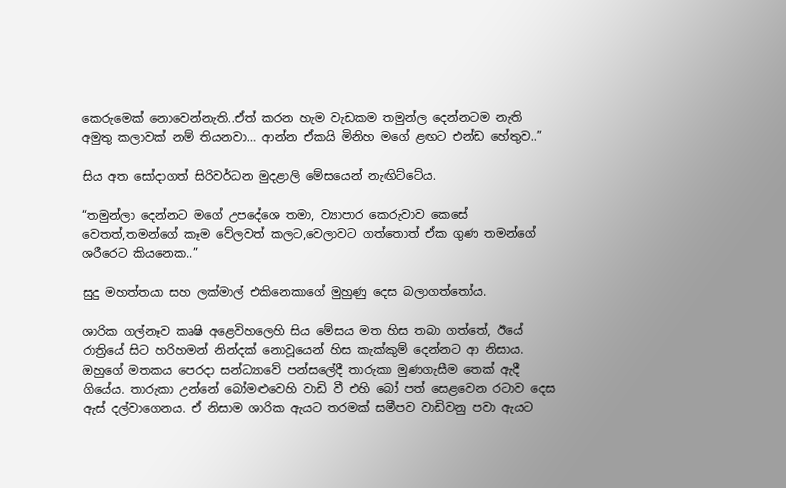කෙරුමෙක් නොවෙන්නැති..ඒත් කරන හැම වැඩකම තමුන්ල දෙන්නටම නැති අමුතු කලාවක් නම් තියනවා… ආන්න ඒකයි මිනිහ මගේ ළඟට එන්ඩ හේතුව..”

සිය අත සෝදාගත් සිරිවර්ධන මුදළාලි මේසයෙන් නැඟිට්ටේය.

“තමුන්ලා දෙන්නට මගේ උපදේශෙ තමා, ව්‍යාපාර කෙරුවාව කෙසේ වෙතත්,තමන්ගේ කෑම වේලවත් කලට,වෙලාවට ගත්තොත් ඒක ගුණ තමන්ගේ ශරීරෙට කියනෙක..”

සුදු මහත්තයා සහ ලක්මාල් එකිනෙකාගේ මුහුණු දෙස බලාගත්තෝය.

ශාරික ගල්නෑව කෘෂි අළෙවිහලෙහි සිය මේසය මත හිස තබා ගත්තේ, ඊයේ රාත්‍රියේ සිට හරිහමන් නින්දක් නොවූයෙන් හිස කැක්කුම් දෙන්නට ආ නිසාය. ඔහුගේ මතකය පෙරදා සන්ධ්‍යාවේ පන්සලේදී තාරුකා මුණගැසීම තෙක් ඇදී ගියේය. තාරුකා උන්නේ බෝමළුවෙහි වාඩි වී එහි බෝ පත් සෙළවෙන රටාව දෙස ඇස් දල්වාගෙනය. ඒ නිසාම ශාරික ඇයට තරමක් සමීපව වාඩිවනු පවා ඇයට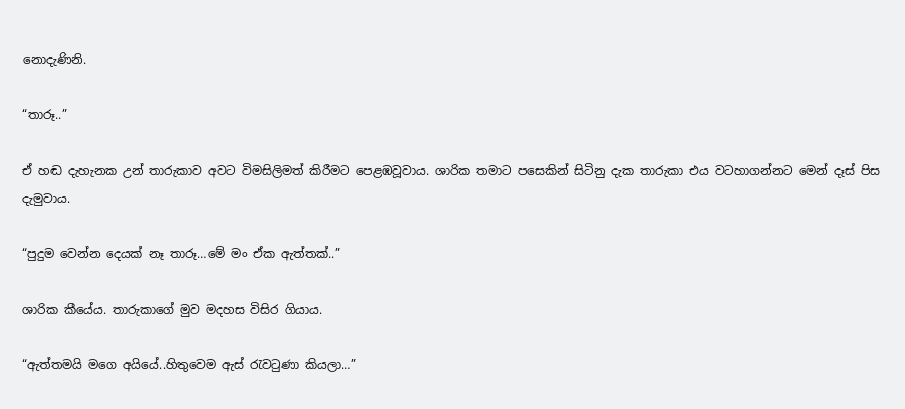නොදැණිනි.

“තාරූ..”

ඒ හඬ දැහැනක උන් තාරුකාව අවට විමසිලිමත් කිරීමට පෙළඹවූවාය. ශාරික තමාට පසෙකින් සිටිනු දැක තාරුකා එය වටහාගන්නට මෙන් දෑස් පිස දැමුවාය.

“පුදුම වෙන්න දෙයක් නෑ තාරූ…මේ මං ඒක ඇත්තක්..”

ශාරික කීයේය. තාරුකාගේ මුව මදහස විසිර ගියාය.

“ඇත්තමයි මගෙ අයියේ..හිතුවෙම ඇස් රැවටුණා කියලා…”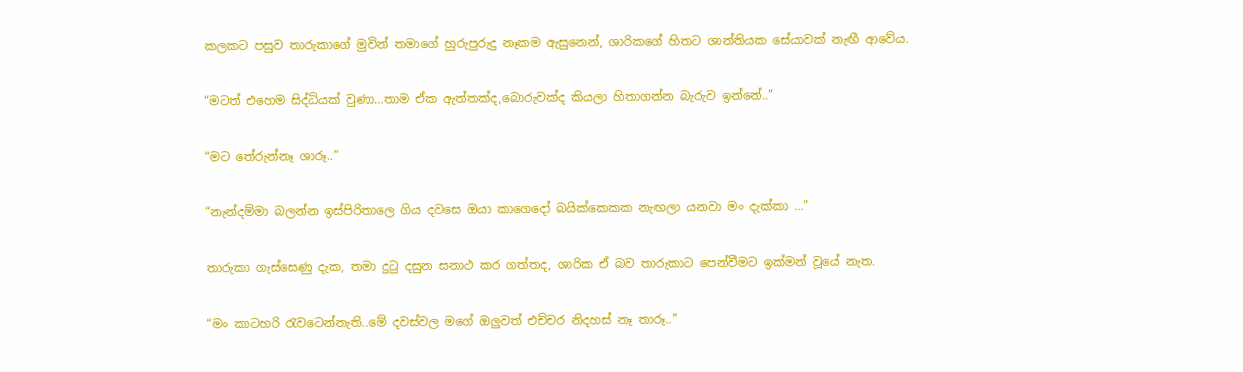කලකට පසුව තාරුකාගේ මුවින් තමාගේ හුරුපුරුදු නෑකම ඇසුනෙන්, ශාරිකගේ හිතට ශාන්තියක සේයාවක් නැඟී ආවේය.

“මටත් එහෙම සිද්ධියක් වුණා…තාම ඒක ඇත්තක්ද,බොරුවක්ද කියලා හිතාගන්න බැරුව ඉන්නේ..”

“මට තේරුන්නෑ ශාරූ..”

“නැන්දම්මා බලන්න ඉස්පිරිතාලෙ ගිය දවසෙ ඔයා කාගෙදෝ බයික්කෙකක නැඟලා යනවා මං දැක්කා …”

තාරුකා ගැස්සෙණු දැක, තමා දුටු දසුන සනාථ කර ගත්තද, ශාරික ඒ බව තාරුකාට පෙන්වීමට ඉක්මන් වූයේ නැත.

“මං කාටහරි රැවටෙන්නැති..මේ දවස්වල මගේ ඔලුවත් එච්චර නිදහස් නෑ තාරූ..”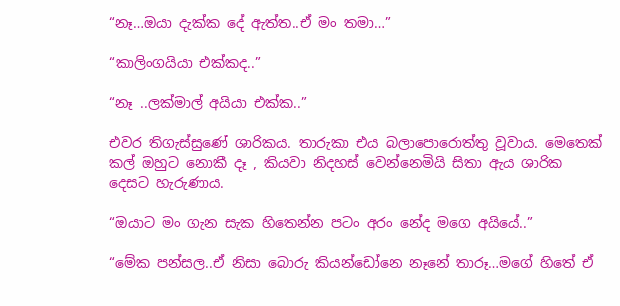“නෑ…ඔයා දැක්ක දේ ඇත්ත..ඒ මං තමා…”

“කාලිංගයියා එක්කද..”

“නෑ ..ලක්මාල් අයියා එක්ක..”

එවර තිගැස්සුණේ ශාරිකය. තාරුකා එය බලාපොරොත්තු වූවාය. මෙතෙක් කල් ඔහුට නොකී දෑ , කියවා නිදහස් වෙන්නෙමියි සිතා ඇය ශාරික දෙසට හැරුණාය.

“ඔයාට මං ගැන සැක හිතෙන්න පටං අරං නේද මගෙ අයියේ..”

“මේක පන්සල..ඒ නිසා බොරු කියන්ඩෝනෙ නෑනේ තාරූ…මගේ හිතේ ඒ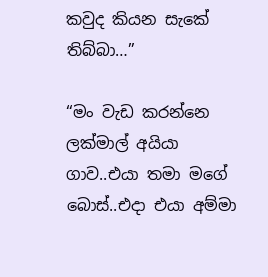කවුද කියන සැකේ තිබ්බා…”

“මං වැඩ කරන්නෙ ලක්මාල් අයියා ගාව..එයා තමා මගේ බොස්..එදා එයා අම්මා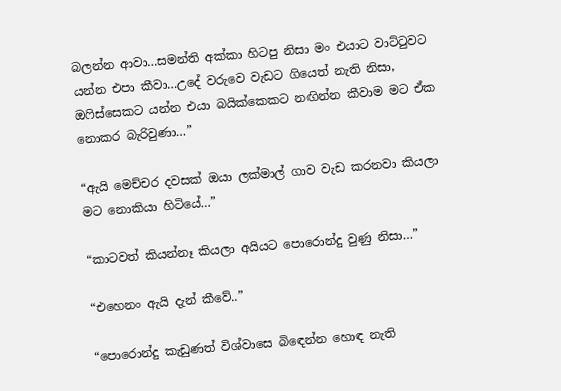බලන්න ආවා…සමන්ති අක්කා හිටපු නිසා මං එයාට වාට්ටුවට යන්න එපා කීවා…උදේ වරුවෙ වැඩට ගියෙත් නැති නිසා, ඔෆිස්සෙකට යන්න එයා බයික්කෙකට නඟින්න කීවාම මට ඒක නොකර බැරිවුණා…”

“ඇයි මෙච්චර දවසක් ඔයා ලක්මාල් ගාව වැඩ කරනවා කියලා මට නොකියා හිටියේ…”

“කාටවත් කියන්නෑ කියලා අයියට පොරොන්දු වුණු නිසා…”

“එහෙනං ඇයි දැන් කීවේ..”

“පොරොන්දු කැඩුණත් විශ්වාසෙ බිඳෙන්න හොඳ නැති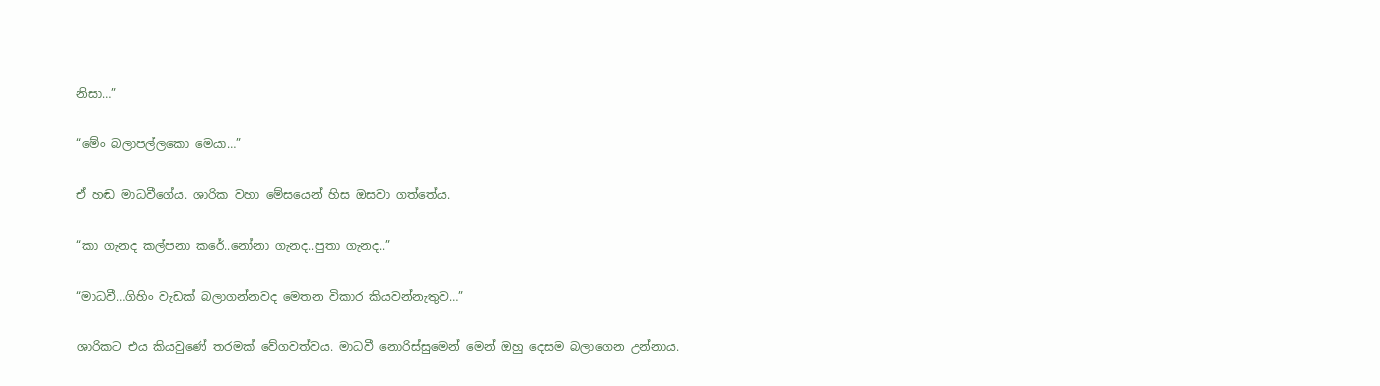නිසා…”

“මේං බලාපල්ලකො මෙයා…”

ඒ හඬ මාධවීගේය. ශාරික වහා මේසයෙන් හිස ඔසවා ගත්තේය.

“කා ගැනද කල්පනා කරේ..නෝනා ගැනද..පුතා ගැනද..”

“මාධවී…ගිහිං වැඩක් බලාගන්නවද මෙතන විකාර කියවන්නැතුව…”

ශාරිකට එය කියවුණේ තරමක් වේගවත්වය. මාධවී නොරිස්සුමෙන් මෙන් ඔහු දෙසම බලාගෙන උන්නාය.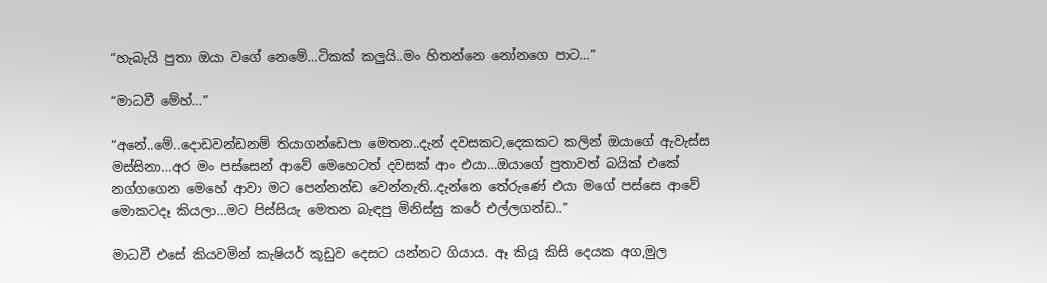“හැබැයි පුතා ඔයා වගේ නෙමේ…ටිකක් කලුයි..මං හිතන්නෙ නෝනගෙ පාට…”

“මාධවී මේහ්…”

“අනේ..මේ..දොඩවන්ඩනම් තියාගන්ඩෙපා මෙතන..දැන් දවසකට,දෙකකට කලින් ඔයාගේ ඇවැස්ස මස්සිනා…අර මං පස්සෙන් ආවේ මෙහෙටත් දවසක් ආං එයා…ඔයාගේ පුතාවත් බයික් එකේ නග්ගගෙන මෙහේ ආවා මට පෙන්නන්ඩ වෙන්නැති..දැන්නෙ තේරුණේ එයා මගේ පස්සෙ ආවේ මොකටදෑ කියලා…මට පිස්සියැ මෙතන බැඳපු මිනිස්සු කරේ එල්ලගන්ඩ..”

මාධවී එසේ කියවමින් කැෂියර් කූඩුව දෙසට යන්නට ගියාය. ඈ කියූ කිසි දෙයක අග,මුල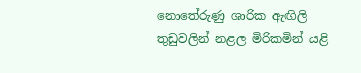නොතේරුණු ශාරික ඇඟිලි තුඩුවලින් නළල මිරිකමින් යළි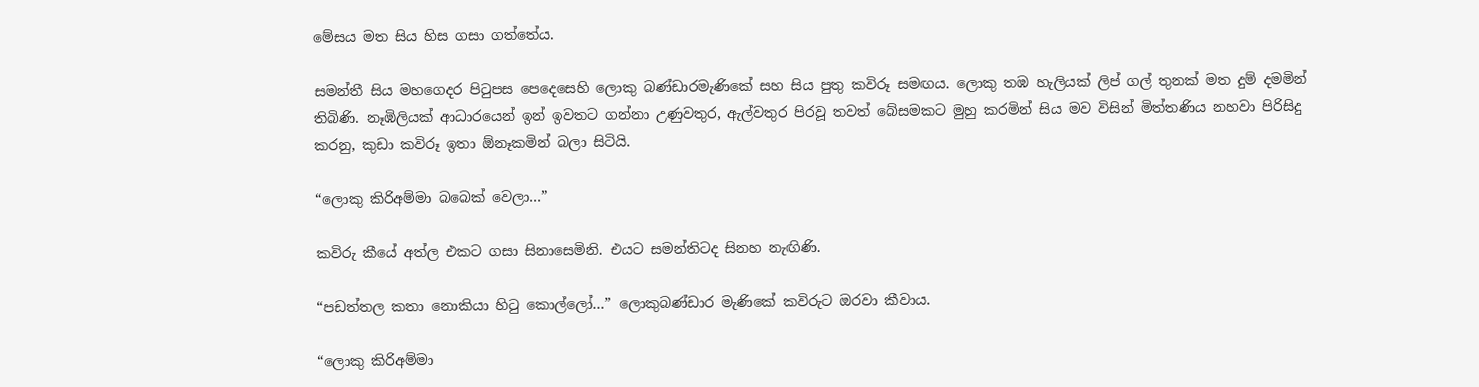මේසය මත සිය හිස ගසා ගත්තේය.

සමන්තී සිය මහගෙදර පිටුපස පෙදෙසෙහි ලොකු බණ්ඩාරමැණිකේ සහ සිය පුතු කවිරූ සමඟය. ලොකු තඹ හැලියක් ලිප් ගල් තුනක් මත දුම් දමමින් තිබිණි. නෑඹිලියක් ආධාරයෙන් ඉන් ඉවතට ගන්නා උණුවතුර, ඇල්වතුර පිරවූ තවත් බේසමකට මුහු කරමින් සිය මව විසින් මිත්තණිය නහවා පිරිසිදු කරනු, කුඩා කවිරූ ඉතා ඕනෑකමින් බලා සිටියි.

“ලොකු කිරිඅම්මා බබෙක් වෙලා…”

කවිරු කීයේ අත්ල එකට ගසා සිනාසෙමිනි. එයට සමන්තිටද සිනහ නැඟිණි.

“පඩත්තල කතා නොකියා හිටු කොල්ලෝ…” ලොකුබණ්ඩාර මැණිකේ කවිරුට ඔරවා කීවාය.

“ලොකු කිරිඅම්මා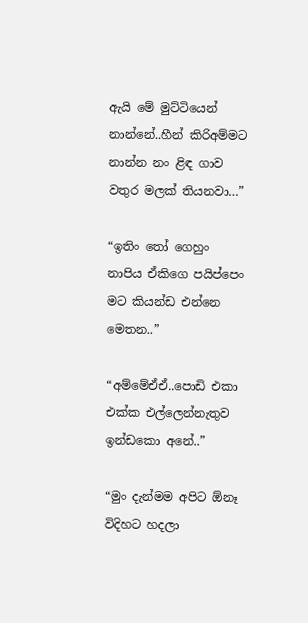ඇයි මේ මුට්ටියෙන් නාන්නේ..හීන් කිරිඅම්මට නාන්න නං ළිඳ ගාව වතුර මලක් තියනවා…”

“ඉතිං තෝ ගෙහුං නාපිය ඒකිගෙ පයිප්පෙං මට කියන්ඩ එන්නෙ මෙතන..”

“අම්මේඒඒ..පොඩි එකා එක්ක එල්ලෙන්නැතුව ඉන්ඩකො අනේ..”

“මුං දැන්මම අපිට ඕනෑ විදිහට හදලා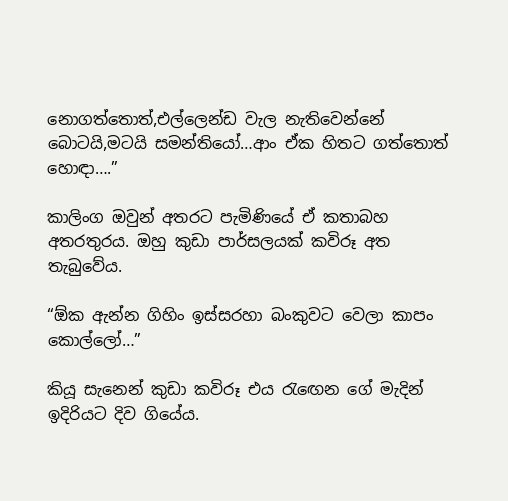නොගත්තොත්,එල්ලෙන්ඩ වැල නැතිවෙන්නේ බොටයි,මටයි සමන්තියෝ…ආං ඒක හිතට ගත්තොත් හොඳා….”

කාලිංග ඔවුන් අතරට පැමිණියේ ඒ කතාබහ අතරතුරය. ඔහු කුඩා පාර්සලයක් කවිරූ අත තැබුවේය.

“ඕක ඇන්න ගිහිං ඉස්සරහා බංකුවට වෙලා කාපං කොල්ලෝ…”

කියූ සැනෙන් කුඩා කවිරූ එය රැඟෙන ගේ මැදින් ඉදිරියට දිව ගියේය.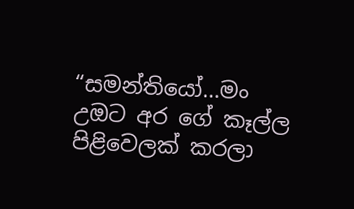“සමන්තියෝ…මං උඔට අර ගේ කෑල්ල පිළිවෙලක් කරලා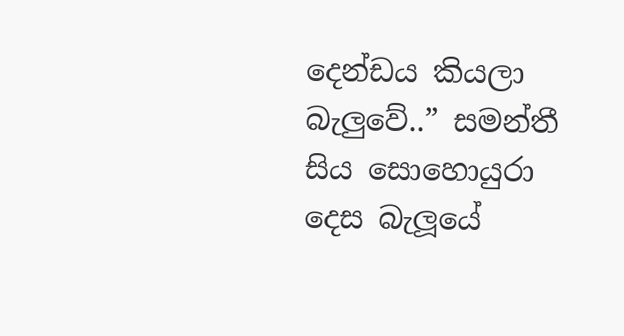දෙන්ඩය කියලා බැලුවේ..” සමන්තී සිය සොහොයුරා දෙස බැලූයේ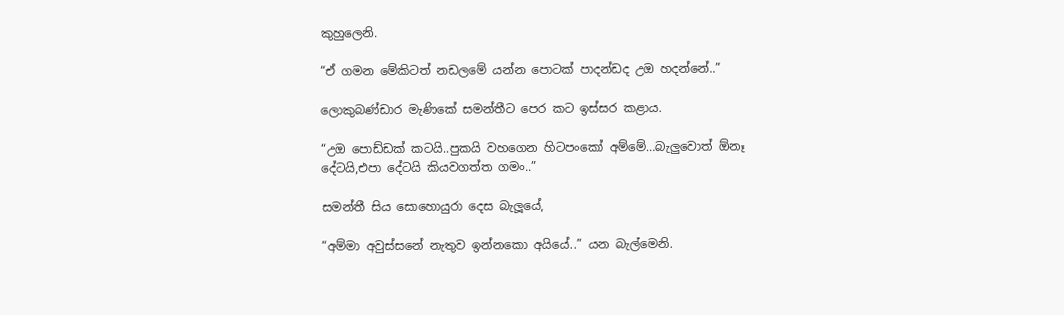කුහුලෙනි.

“ඒ ගමන මේකිටත් නඩලමේ යන්න පොටක් පාදන්ඩද උඔ හදන්නේ..”

ලොකුබණ්ඩාර මැණිකේ සමන්තීට පෙර කට ඉස්සර කළාය.

“උඔ පොඩ්ඩක් කටයි..පුකයි වහගෙන හිටපංකෝ අම්මේ…බැලුවොත් ඕනෑ දේටයි,එපා දේටයි කියවගත්ත ගමං..”

සමන්තී සිය සොහොයුරා දෙස බැලූයේ,

“අම්මා අවුස්සනේ නැතුව ඉන්නකො අයියේ..” යන බැල්මෙනි.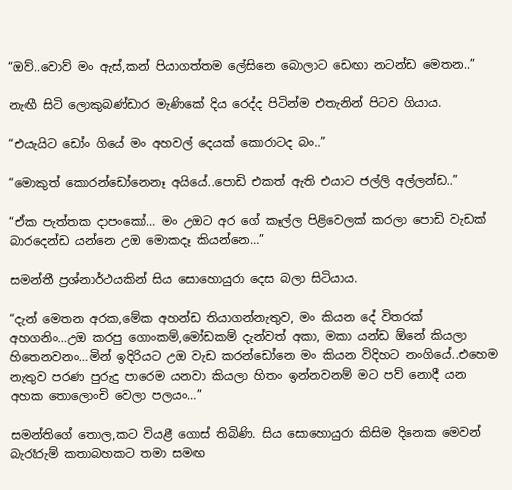“ඔව්..වොව් මං ඇස්,කන් පියාගත්තම ලේසිනෙ බොලාට ඩෙඟා නටන්ඩ මෙතන..”

නැඟී සිටි ලොකුබණ්ඩාර මැණිකේ දිය රෙද්ද පිටින්ම එතැනින් පිටව ගියාය.

“එයැයිට ඩෝං ගියේ මං අහවල් දෙයක් කොරාටද බං..”

“මොකුත් කොරන්ඩෝනෙනෑ අයියේ..පොඩි එකත් ඇති එයාට ජල්ලි අල්ලන්ඩ..”

“ඒක පැත්තක දාපංකෝ… මං උඔට අර ගේ කෑල්ල පිළිවෙලක් කරලා පොඩි වැඩක් බාරදෙන්ඩ යන්නෙ උඔ මොකදෑ කියන්නෙ…”

සමන්තී ප්‍රශ්නාර්ථයකින් සිය සොහොයුරා දෙස බලා සිටියාය.

“දැන් මෙතන අරක,මේක අහන්ඩ තියාගන්නැතුව, මං කියන දේ විතරක් අහගනිං…උඔ කරපු ගොංකම්,මෝඩකම් දැන්වත් අකා, මකා යන්ඩ ඕනේ කියලා හිතෙනවනං…මින් ඉදිරියට උඔ වැඩ කරන්ඩෝනෙ මං කියන විදිහට නංගියේ..එහෙම නැතුව පරණ පුරුදු පාරෙම යනවා කියලා හිතං ඉන්නවනම් මට පව් නොදී යන අහක තොලොංචි වෙලා පලයං…”

සමන්තිගේ තොල,කට වියළී ගොස් තිබිණි. සිය සොහොයුරා කිසිම දිනෙක මෙවන් බැරෑරුම් කතාබහකට තමා සමඟ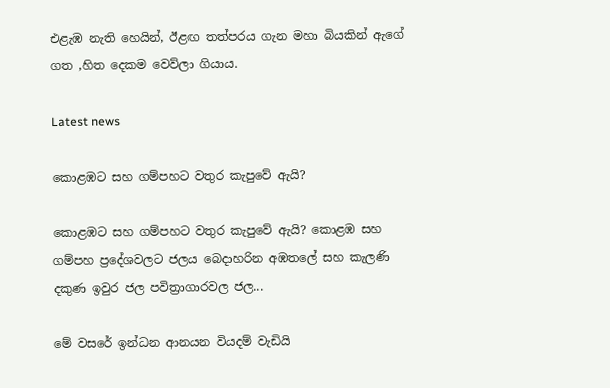එළැඹ නැති හෙයින්, ඊළඟ තත්පරය ගැන මහා බියකින් ඇගේ ගත ,හිත දෙකම වෙව්ලා ගියාය.

Latest news

කොළඹට සහ ගම්පහට වතුර කැපුවේ ඇයි?

කොළඹට සහ ගම්පහට වතුර කැපුවේ ඇයි? කොළඹ සහ ගම්පහ ප්‍රදේශවලට ජලය බෙදාහරින අඹතලේ සහ කැලණි දකුණ ඉවුර ජල පවිත්‍රාගාරවල ජල...

මේ වසරේ ඉන්ධන ආනයන වියදම් වැඩියි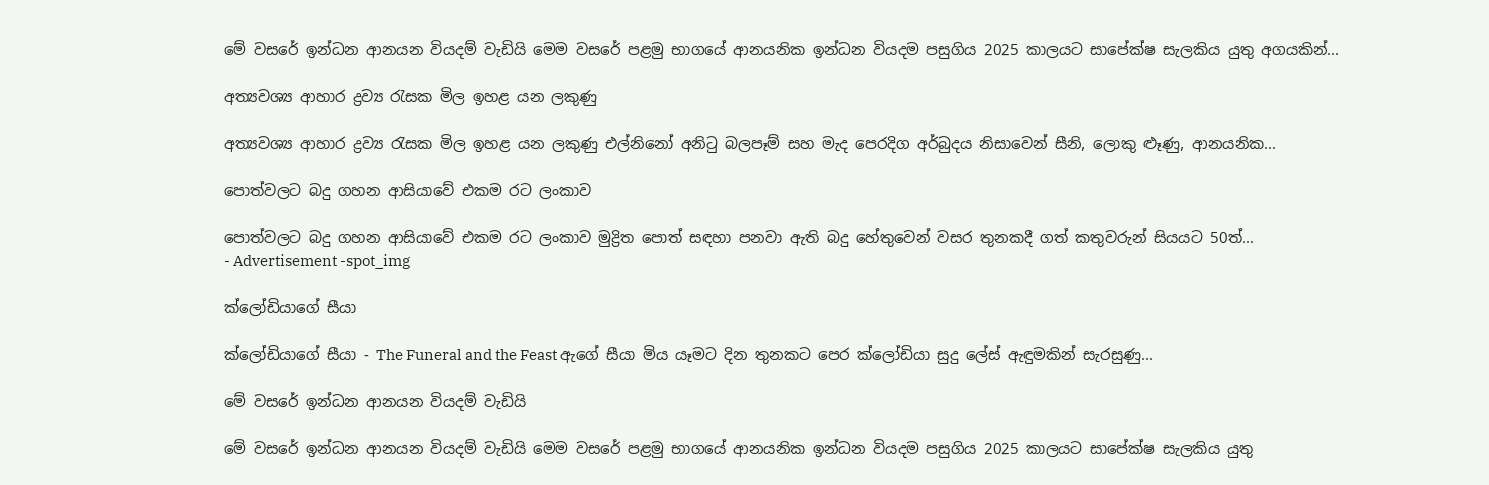මේ වසරේ ඉන්ධන ආනයන වියදම් වැඩියි මෙම වසරේ පළමු භාගයේ ආනයනික ඉන්ධන වියදම පසුගිය 2025 කාලයට සාපේක්ෂ සැලකිය යුතු අගයකින්...

අත්‍යවශ්‍ය ආහාර ද්‍රව්‍ය රැසක මිල ඉහළ යන ලකුණු

අත්‍යවශ්‍ය ආහාර ද්‍රව්‍ය රැසක මිල ඉහළ යන ලකුණු එල්නිනෝ අනිටු බලපෑම් සහ මැද පෙරදිග අර්බුදය නිසාවෙන් සීනි, ලොකු ළූණු, ආනයනික...

පොත්වලට බදු ගහන ආසියාවේ එකම රට ලංකාව

පොත්වලට බදු ගහන ආසියාවේ එකම රට ලංකාව මුද්‍රිත පොත් සඳහා පනවා ඇති බදු හේතුවෙන් වසර තුනකදී ගත් කතුවරුන් සියයට 50ත්...
- Advertisement -spot_img

ක්ලෝඩියාගේ සීයා

ක්ලෝඩියාගේ සීයා - The Funeral and the Feast ඇගේ සීයා මිය යෑමට දින තුනකට පෙර ක්ලෝඩියා සුදු ලේස් ඇඳුමකින් සැරසුණු...

මේ වසරේ ඉන්ධන ආනයන වියදම් වැඩියි

මේ වසරේ ඉන්ධන ආනයන වියදම් වැඩියි මෙම වසරේ පළමු භාගයේ ආනයනික ඉන්ධන වියදම පසුගිය 2025 කාලයට සාපේක්ෂ සැලකිය යුතු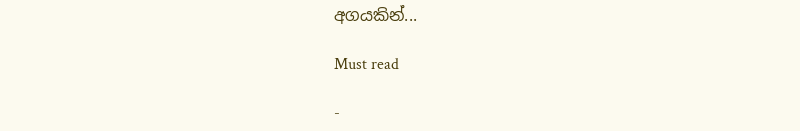අගයකින්...

Must read

-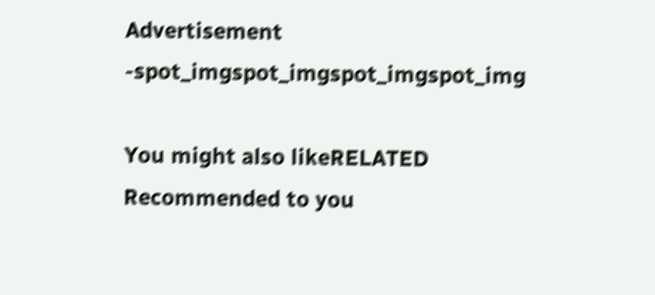Advertisement -spot_imgspot_imgspot_imgspot_img

You might also likeRELATED
Recommended to you